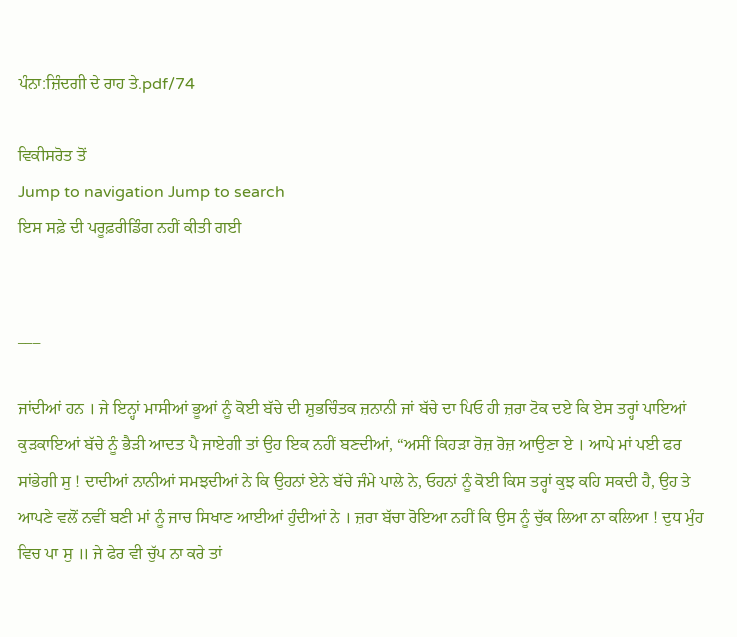ਪੰਨਾ:ਜ਼ਿੰਦਗੀ ਦੇ ਰਾਹ ਤੇ.pdf/74

ਵਿਕੀਸਰੋਤ ਤੋਂ
Jump to navigation Jump to search
ਇਸ ਸਫ਼ੇ ਦੀ ਪਰੂਫ਼ਰੀਡਿੰਗ ਨਹੀਂ ਕੀਤੀ ਗਈ


___

ਜਾਂਦੀਆਂ ਹਨ । ਜੇ ਇਨ੍ਹਾਂ ਮਾਸੀਆਂ ਭੂਆਂ ਨੂੰ ਕੋਈ ਬੱਚੇ ਦੀ ਸ਼ੁਭਚਿੰਤਕ ਜ਼ਨਾਨੀ ਜਾਂ ਬੱਚੇ ਦਾ ਪਿਓ ਹੀ ਜ਼ਰਾ ਟੋਕ ਦਏ ਕਿ ਏਸ ਤਰ੍ਹਾਂ ਪਾਇਆਂ ਕੁੜਕਾਇਆਂ ਬੱਚੇ ਨੂੰ ਭੈੜੀ ਆਦਤ ਪੈ ਜਾਏਗੀ ਤਾਂ ਉਹ ਇਕ ਨਹੀਂ ਬਣਦੀਆਂ, “ਅਸੀਂ ਕਿਹੜਾ ਰੋਜ਼ ਰੋਜ਼ ਆਉਣਾ ਏ । ਆਪੇ ਮਾਂ ਪਈ ਫਰ ਸਾਂਭੇਗੀ ਸੁ ! ਦਾਦੀਆਂ ਨਾਨੀਆਂ ਸਮਝਦੀਆਂ ਨੇ ਕਿ ਉਹਨਾਂ ਏਨੇ ਬੱਚੇ ਜੰਮੇ ਪਾਲੇ ਨੇ, ਓਹਨਾਂ ਨੂੰ ਕੋਈ ਕਿਸ ਤਰ੍ਹਾਂ ਕੁਝ ਕਹਿ ਸਕਦੀ ਹੈ, ਉਹ ਤੇ ਆਪਣੇ ਵਲੋਂ ਨਵੀਂ ਬਣੀ ਮਾਂ ਨੂੰ ਜਾਚ ਸਿਖਾਣ ਆਈਆਂ ਹੁੰਦੀਆਂ ਨੇ । ਜ਼ਰਾ ਬੱਚਾ ਰੋਇਆ ਨਹੀਂ ਕਿ ਉਸ ਨੂੰ ਚੁੱਕ ਲਿਆ ਨਾ ਕਲਿਆ ! ਦੁਧ ਮੁੰਹ ਵਿਚ ਪਾ ਸੁ ॥ ਜੇ ਫੇਰ ਵੀ ਚੁੱਪ ਨਾ ਕਰੇ ਤਾਂ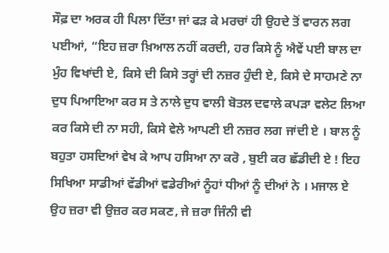ਸੌਫ਼ ਦਾ ਅਰਕ ਹੀ ਪਿਲਾ ਦਿੱਤਾ ਜਾਂ ਫੜ ਕੇ ਮਰਚਾਂ ਹੀ ਉਹਦੇ ਤੋਂ ਵਾਰਨ ਲਗ ਪਈਆਂ, “ਇਹ ਜ਼ਰਾ ਖ਼ਿਆਲ ਨਹੀਂ ਕਰਦੀ, ਹਰ ਕਿਸੇ ਨੂੰ ਐਵੇਂ ਪਈ ਬਾਲ ਦਾ ਮੁੰਹ ਵਿਖਾਂਦੀ ਏ, ਕਿਸੇ ਦੀ ਕਿਸੇ ਤਰ੍ਹਾਂ ਦੀ ਨਜ਼ਰ ਹੁੰਦੀ ਏ, ਕਿਸੇ ਦੇ ਸਾਹਮਣੇ ਨਾ ਦੁਧ ਪਿਆਇਆ ਕਰ ਸ ਤੇ ਨਾਲੇ ਦੁਧ ਵਾਲੀ ਬੋਤਲ ਦਵਾਲੇ ਕਪੜਾ ਵਲੇਟ ਲਿਆ ਕਰ ਕਿਸੇ ਦੀ ਨਾ ਸਹੀ, ਕਿਸੇ ਵੇਲੇ ਆਪਣੀ ਈ ਨਜ਼ਰ ਲਗ ਜਾਂਦੀ ਏ । ਬਾਲ ਨੂੰ ਬਹੁਤਾ ਹਸਦਿਆਂ ਵੇਖ ਕੇ ਆਪ ਹਸਿਆ ਨਾ ਕਰੋ , ਬੁਈ ਕਰ ਛੱਡੀਦੀ ਏ ! ਇਹ ਸਿਖਿਆ ਸਾਡੀਆਂ ਵੱਡੀਆਂ ਵਡੇਰੀਆਂ ਨੂੰਹਾਂ ਧੀਆਂ ਨੂੰ ਦੀਆਂ ਨੇ । ਮਜਾਲ ਏ ਉਹ ਜ਼ਰਾ ਵੀ ਉਜ਼ਰ ਕਰ ਸਕਣ, ਜੇ ਜ਼ਰਾ ਜਿੰਨੀ ਵੀ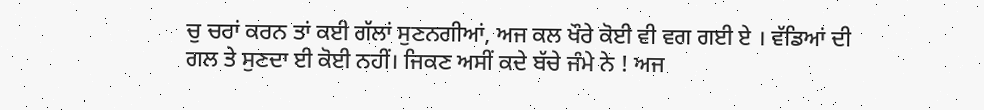ਚੁ ਚਰਾਂ ਕਰਨ ਤਾਂ ਕਈ ਗੱਲਾਂ ਸੁਣਨਗੀਆਂ, ਅਜ ਕਲ ਖੌਰੇ ਕੋਈ ਵੀ ਵਗ ਗਈ ਏ । ਵੱਡਿਆਂ ਦੀ ਗਲ ਤੇ ਸੁਣਦਾ ਈ ਕੋਈ ਨਹੀਂ। ਜਿਕਣ ਅਸੀਂ ਕਦੇ ਬੱਚੇ ਜੰਮੇ ਨੇ ! ਅਜ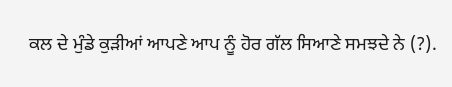ਕਲ ਦੇ ਮੁੰਡੇ ਕੁੜੀਆਂ ਆਪਣੇ ਆਪ ਨੂੰ ਹੋਰ ਗੱਲ ਸਿਆਣੇ ਸਮਝਦੇ ਨੇ (?).